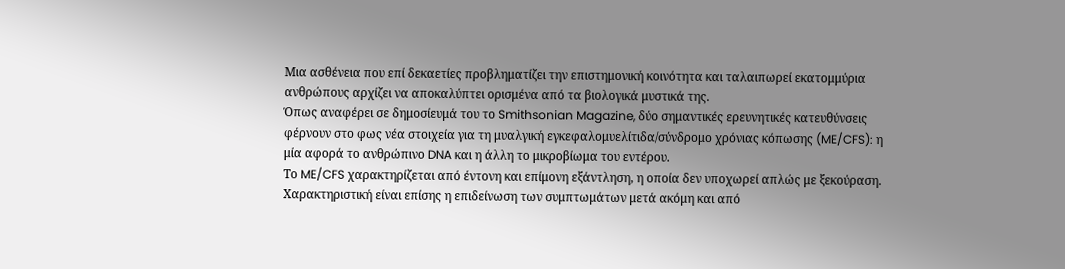Μια ασθένεια που επί δεκαετίες προβληματίζει την επιστημονική κοινότητα και ταλαιπωρεί εκατομμύρια ανθρώπους αρχίζει να αποκαλύπτει ορισμένα από τα βιολογικά μυστικά της.
Όπως αναφέρει σε δημοσίευμά του το Smithsonian Magazine, δύο σημαντικές ερευνητικές κατευθύνσεις φέρνουν στο φως νέα στοιχεία για τη μυαλγική εγκεφαλομυελίτιδα/σύνδρομο χρόνιας κόπωσης (ME/CFS): η μία αφορά το ανθρώπινο DNA και η άλλη το μικροβίωμα του εντέρου.
Το ME/CFS χαρακτηρίζεται από έντονη και επίμονη εξάντληση, η οποία δεν υποχωρεί απλώς με ξεκούραση. Χαρακτηριστική είναι επίσης η επιδείνωση των συμπτωμάτων μετά ακόμη και από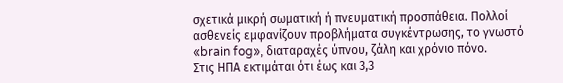σχετικά μικρή σωματική ή πνευματική προσπάθεια. Πολλοί ασθενείς εμφανίζουν προβλήματα συγκέντρωσης, το γνωστό «brain fog», διαταραχές ύπνου, ζάλη και χρόνιο πόνο.
Στις ΗΠΑ εκτιμάται ότι έως και 3,3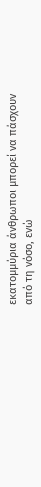εκατομμύρια άνθρωποι μπορεί να πάσχουν από τη νόσο, ενώ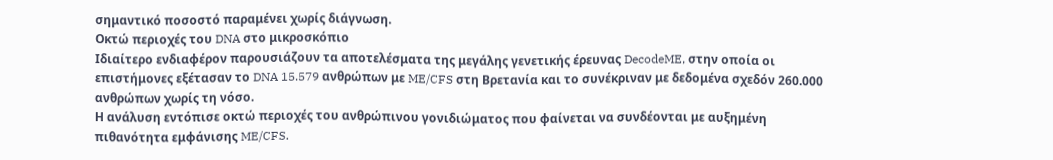σημαντικό ποσοστό παραμένει χωρίς διάγνωση.
Οκτώ περιοχές του DNA στο μικροσκόπιο
Ιδιαίτερο ενδιαφέρον παρουσιάζουν τα αποτελέσματα της μεγάλης γενετικής έρευνας DecodeME, στην οποία οι επιστήμονες εξέτασαν το DNA 15.579 ανθρώπων με ME/CFS στη Βρετανία και το συνέκριναν με δεδομένα σχεδόν 260.000 ανθρώπων χωρίς τη νόσο.
Η ανάλυση εντόπισε οκτώ περιοχές του ανθρώπινου γονιδιώματος που φαίνεται να συνδέονται με αυξημένη πιθανότητα εμφάνισης ME/CFS.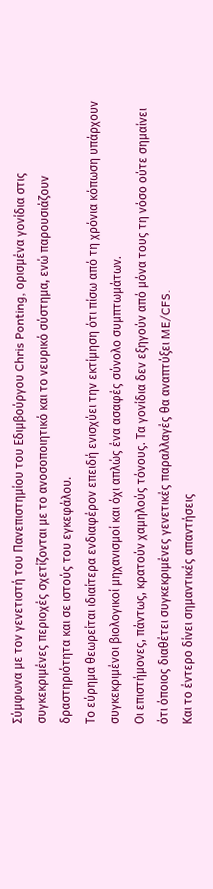Σύμφωνα με τον γενετιστή του Πανεπιστημίου του Εδιμβούργου Chris Ponting, ορισμένα γονίδια στις συγκεκριμένες περιοχές σχετίζονται με το ανοσοποιητικό και το νευρικό σύστημα, ενώ παρουσιάζουν δραστηριότητα και σε ιστούς του εγκεφάλου.
Το εύρημα θεωρείται ιδιαίτερα ενδιαφέρον επειδή ενισχύει την εκτίμηση ότι πίσω από τη χρόνια κόπωση υπάρχουν συγκεκριμένοι βιολογικοί μηχανισμοί και όχι απλώς ένα ασαφές σύνολο συμπτωμάτων.
Οι επιστήμονες, πάντως, κρατούν χαμηλούς τόνους. Τα γονίδια δεν εξηγούν από μόνα τους τη νόσο ούτε σημαίνει ότι όποιος διαθέτει συγκεκριμένες γενετικές παραλλαγές θα αναπτύξει ME/CFS.
Και το έντερο δίνει σημαντικές απαντήσεις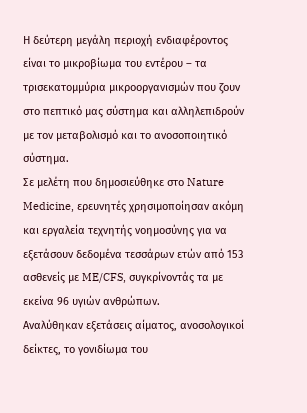Η δεύτερη μεγάλη περιοχή ενδιαφέροντος είναι το μικροβίωμα του εντέρου – τα τρισεκατομμύρια μικροοργανισμών που ζουν στο πεπτικό μας σύστημα και αλληλεπιδρούν με τον μεταβολισμό και το ανοσοποιητικό σύστημα.
Σε μελέτη που δημοσιεύθηκε στο Nature Medicine, ερευνητές χρησιμοποίησαν ακόμη και εργαλεία τεχνητής νοημοσύνης για να εξετάσουν δεδομένα τεσσάρων ετών από 153 ασθενείς με ME/CFS, συγκρίνοντάς τα με εκείνα 96 υγιών ανθρώπων.
Αναλύθηκαν εξετάσεις αίματος, ανοσολογικοί δείκτες, το γονιδίωμα του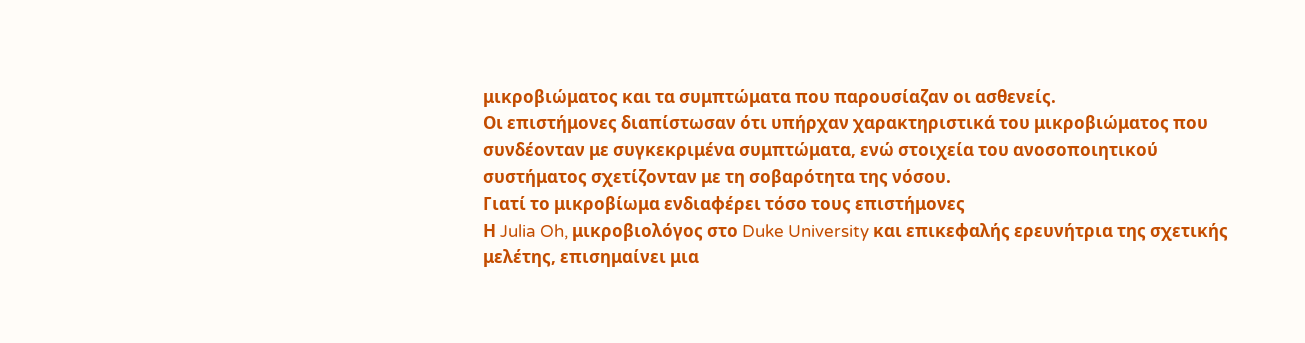μικροβιώματος και τα συμπτώματα που παρουσίαζαν οι ασθενείς.
Οι επιστήμονες διαπίστωσαν ότι υπήρχαν χαρακτηριστικά του μικροβιώματος που συνδέονταν με συγκεκριμένα συμπτώματα, ενώ στοιχεία του ανοσοποιητικού συστήματος σχετίζονταν με τη σοβαρότητα της νόσου.
Γιατί το μικροβίωμα ενδιαφέρει τόσο τους επιστήμονες
Η Julia Oh, μικροβιολόγος στο Duke University και επικεφαλής ερευνήτρια της σχετικής μελέτης, επισημαίνει μια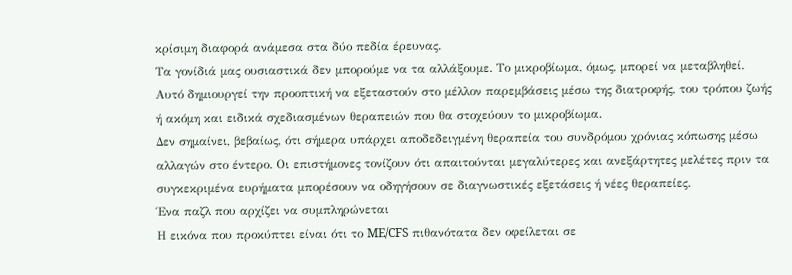κρίσιμη διαφορά ανάμεσα στα δύο πεδία έρευνας.
Τα γονίδιά μας ουσιαστικά δεν μπορούμε να τα αλλάξουμε. Το μικροβίωμα, όμως, μπορεί να μεταβληθεί.
Αυτό δημιουργεί την προοπτική να εξεταστούν στο μέλλον παρεμβάσεις μέσω της διατροφής, του τρόπου ζωής ή ακόμη και ειδικά σχεδιασμένων θεραπειών που θα στοχεύουν το μικροβίωμα.
Δεν σημαίνει, βεβαίως, ότι σήμερα υπάρχει αποδεδειγμένη θεραπεία του συνδρόμου χρόνιας κόπωσης μέσω αλλαγών στο έντερο. Οι επιστήμονες τονίζουν ότι απαιτούνται μεγαλύτερες και ανεξάρτητες μελέτες πριν τα συγκεκριμένα ευρήματα μπορέσουν να οδηγήσουν σε διαγνωστικές εξετάσεις ή νέες θεραπείες.
Ένα παζλ που αρχίζει να συμπληρώνεται
Η εικόνα που προκύπτει είναι ότι το ME/CFS πιθανότατα δεν οφείλεται σε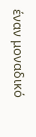έναν μοναδικό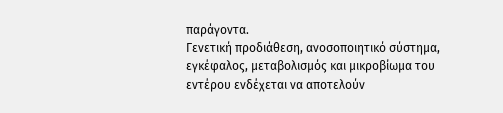παράγοντα.
Γενετική προδιάθεση, ανοσοποιητικό σύστημα, εγκέφαλος, μεταβολισμός και μικροβίωμα του εντέρου ενδέχεται να αποτελούν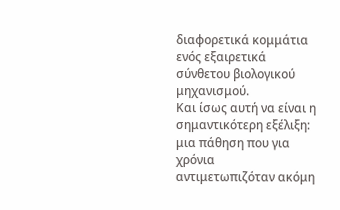διαφορετικά κομμάτια ενός εξαιρετικά σύνθετου βιολογικού μηχανισμού.
Και ίσως αυτή να είναι η σημαντικότερη εξέλιξη: μια πάθηση που για χρόνια αντιμετωπιζόταν ακόμη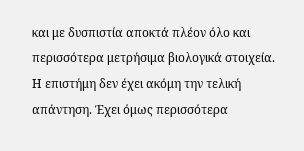και με δυσπιστία αποκτά πλέον όλο και περισσότερα μετρήσιμα βιολογικά στοιχεία.
Η επιστήμη δεν έχει ακόμη την τελική απάντηση. Έχει όμως περισσότερα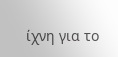ίχνη για το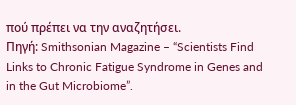πού πρέπει να την αναζητήσει.
Πηγή: Smithsonian Magazine – “Scientists Find Links to Chronic Fatigue Syndrome in Genes and in the Gut Microbiome”.